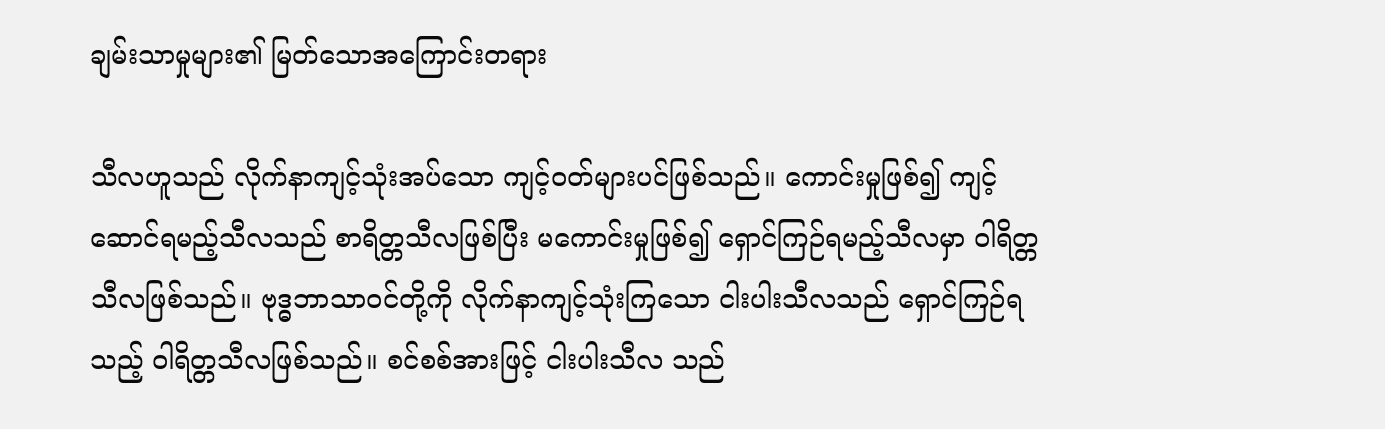ချမ်းသာမှုများ၏ မြတ်သောအကြောင်းတရား

သီလဟူသည် လိုက်နာကျင့်သုံးအပ်သော ကျင့်ဝတ်များပင်ဖြစ်သည်။ ကောင်းမှုဖြစ်၍ ကျင့်ဆောင်ရမည့်သီလသည် စာရိတ္တသီလဖြစ်ပြီး မကောင်းမှုဖြစ်၍ ရှောင်ကြဉ်ရမည့်သီလမှာ ဝါရိတ္တသီလဖြစ်သည်။ ဗုဒ္ဓဘာသာဝင်တို့ကို လိုက်နာကျင့်သုံးကြသော ငါးပါးသီလသည် ရှောင်ကြဉ်ရသည့် ဝါရိတ္တသီလဖြစ်သည်။ စင်စစ်အားဖြင့် ငါးပါးသီလ သည်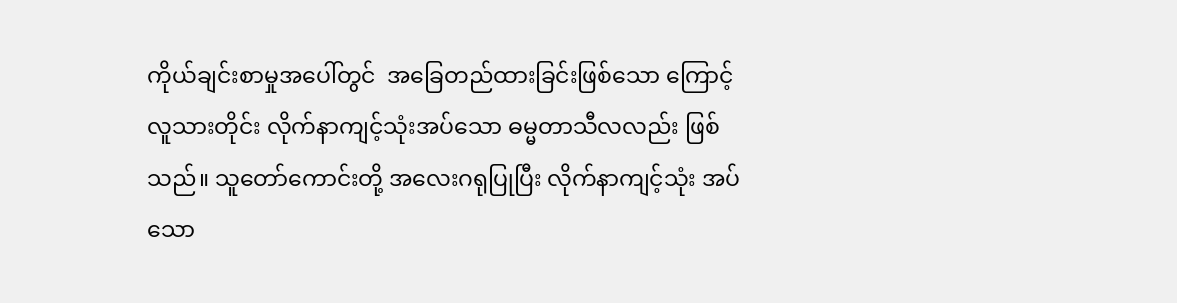ကိုယ်ချင်းစာမှုအပေါ်တွင်  အခြေတည်ထားခြင်းဖြစ်သော ကြောင့် လူသားတိုင်း လိုက်နာကျင့်သုံးအပ်သော ဓမ္မတာသီလလည်း ဖြစ်သည်။ သူတော်ကောင်းတို့ အလေးဂရုပြုပြီး လိုက်နာကျင့်သုံး အပ်သော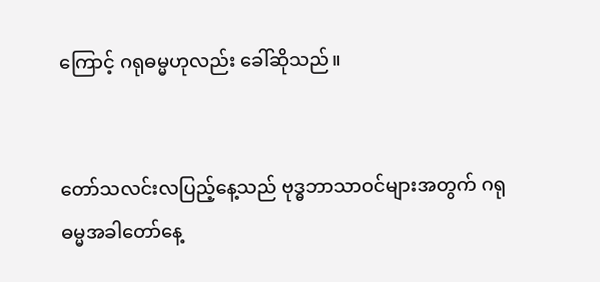ကြောင့် ဂရုဓမ္မဟုလည်း ခေါ်ဆိုသည်။


တော်သလင်းလပြည့်နေ့သည် ဗုဒ္ဓဘာသာဝင်များအတွက် ဂရု ဓမ္မအခါတော်နေ့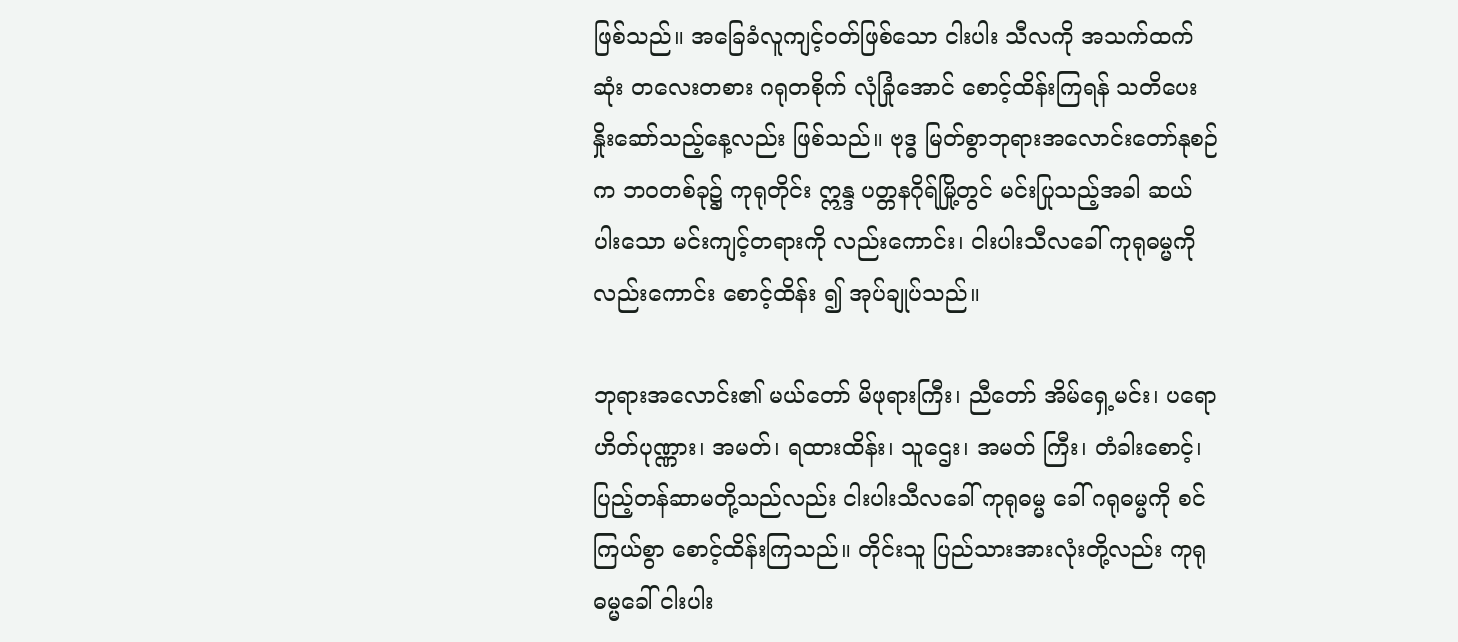ဖြစ်သည်။ အခြေခံလူကျင့်ဝတ်ဖြစ်သော ငါးပါး သီလကို အသက်ထက်ဆုံး တလေးတစား ဂရုတစိုက် လုံခြုံအောင် စောင့်ထိန်းကြရန် သတိပေးနှိုးဆော်သည့်နေ့လည်း ဖြစ်သည်။ ဗုဒ္ဓ မြတ်စွာဘုရားအလောင်းတော်နုစဉ်က ဘဝတစ်ခု၌ ကုရုတိုင်း ဣန္ဒ ပတ္တနဂိုရ်မြို့တွင် မင်းပြုသည့်အခါ ဆယ်ပါးသော မင်းကျင့်တရားကို လည်းကောင်း၊ ငါးပါးသီလခေါ် ကုရုဓမ္မကိုလည်းကောင်း စောင့်ထိန်း ၍ အုပ်ချုပ်သည်။

ဘုရားအလောင်း၏ မယ်တော် မိဖုရားကြီး၊ ညီတော် အိမ်ရှေ့မင်း၊ ပရောဟိတ်ပုဏ္ဏား၊ အမတ်၊ ရထားထိန်း၊ သူဌေး၊ အမတ် ကြီး၊ တံခါးစောင့်၊ ပြည့်တန်ဆာမတို့သည်လည်း ငါးပါးသီလခေါ် ကုရုဓမ္မ ခေါ် ဂရုဓမ္မကို စင်ကြယ်စွာ စောင့်ထိန်းကြသည်။ တိုင်းသူ ပြည်သားအားလုံးတို့လည်း ကုရုဓမ္မခေါ် ငါးပါး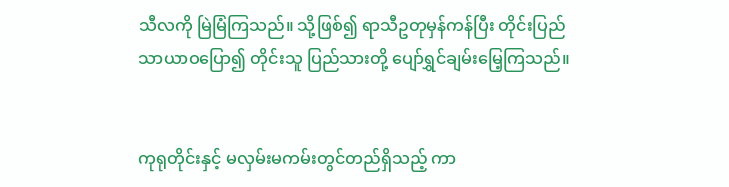သီလကို မြဲမြံကြသည်။ သို့ဖြစ်၍ ရာသီဥတုမှန်ကန်ပြီး တိုင်းပြည်သာယာဝပြော၍ တိုင်းသူ ပြည်သားတို့ ပျော်ရွှင်ချမ်းမြေ့ကြသည်။


ကုရုတိုင်းနှင့် မလှမ်းမကမ်းတွင်တည်ရှိသည့် ကာ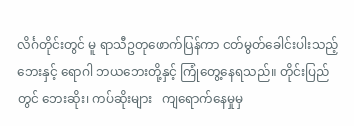လိင်္ဂတိုင်းတွင် မူ ရာသီဥတုဖောက်ပြန်ကာ ငတ်မွတ်ခေါင်းပါးသည့်ဘေးနှင့် ရောဂါ ဘယဘေးတို့နှင့် ကြုံတွေ့နေရသည်။ တိုင်းပြည်တွင် ဘေးဆိုး၊ ကပ်ဆိုးများ   ကျရောက်နေမှုမှ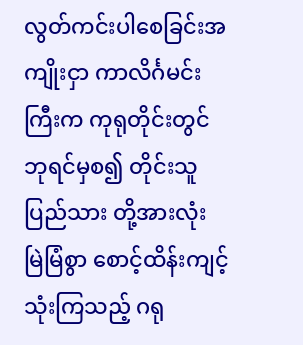လွတ်ကင်းပါစေခြင်းအကျိုးငှာ ကာလိင်္ဂမင်းကြီးက ကုရုတိုင်းတွင် ဘုရင်မှစ၍ တိုင်းသူပြည်သား တို့အားလုံး မြဲမြံစွာ စောင့်ထိန်းကျင့်သုံးကြသည့် ဂရု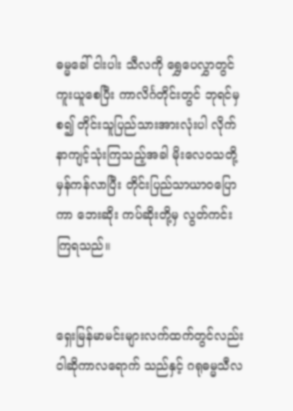ဓမ္မခေါ် ငါးပါး သီလကို ရွှေပေလွှာတွင်ကူးယူစေပြီး ကာလိင်္ဂတိုင်းတွင် ဘုရင်မှ စ၍ တိုင်းသူပြည်သားအားလုံးပါ လိုက်နာကျင့်သုံးကြသည့်အခါ မိုးလေဝသတို့ မှန်ကန်လာပြီး တိုင်းပြည်သာယာဝပြောကာ ဘေးဆိုး ကပ်ဆိုးတို့မှ လွတ်ကင်းကြရသည်။


ရှေးမြန်မာမင်းများလက်ထက်တွင်လည်း ဝါဆိုကာလရောက် သည်နှင့် ဂရုဓမ္မသီလ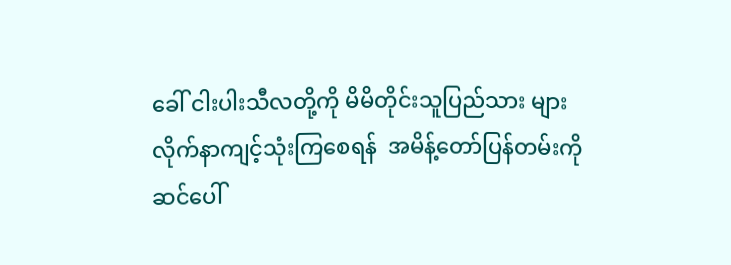ခေါ် ငါးပါးသီလတို့ကို မိမိတိုင်းသူပြည်သား များ  လိုက်နာကျင့်သုံးကြစေရန်  အမိန့်တော်ပြန်တမ်းကို  ဆင်ပေါ်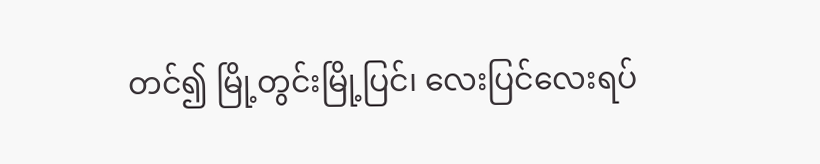တင်၍ မြို့တွင်းမြို့ပြင်၊ လေးပြင်လေးရပ်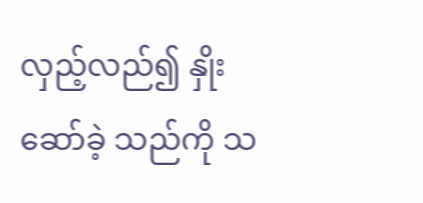လှည့်လည်၍ နှိုးဆော်ခဲ့ သည်ကို သ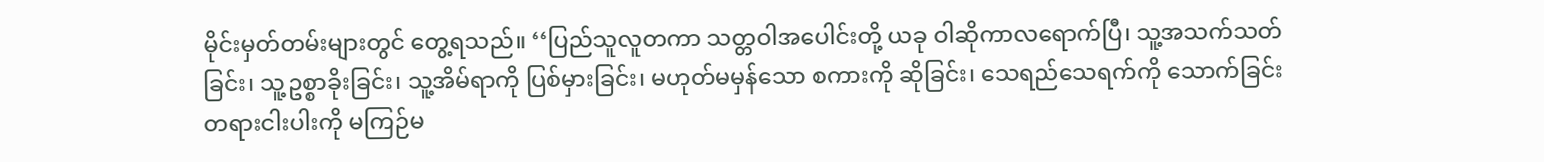မိုင်းမှတ်တမ်းများတွင် တွေ့ရသည်။ ‘‘ပြည်သူလူတကာ သတ္တဝါအပေါင်းတို့ ယခု ဝါဆိုကာလရောက်ပြီ၊ သူ့အသက်သတ် ခြင်း၊ သူ့ဥစ္စာခိုးခြင်း၊ သူ့အိမ်ရာကို ပြစ်မှားခြင်း၊ မဟုတ်မမှန်သော စကားကို ဆိုခြင်း၊ သေရည်သေရက်ကို သောက်ခြင်း တရားငါးပါးကို မကြဉ်မ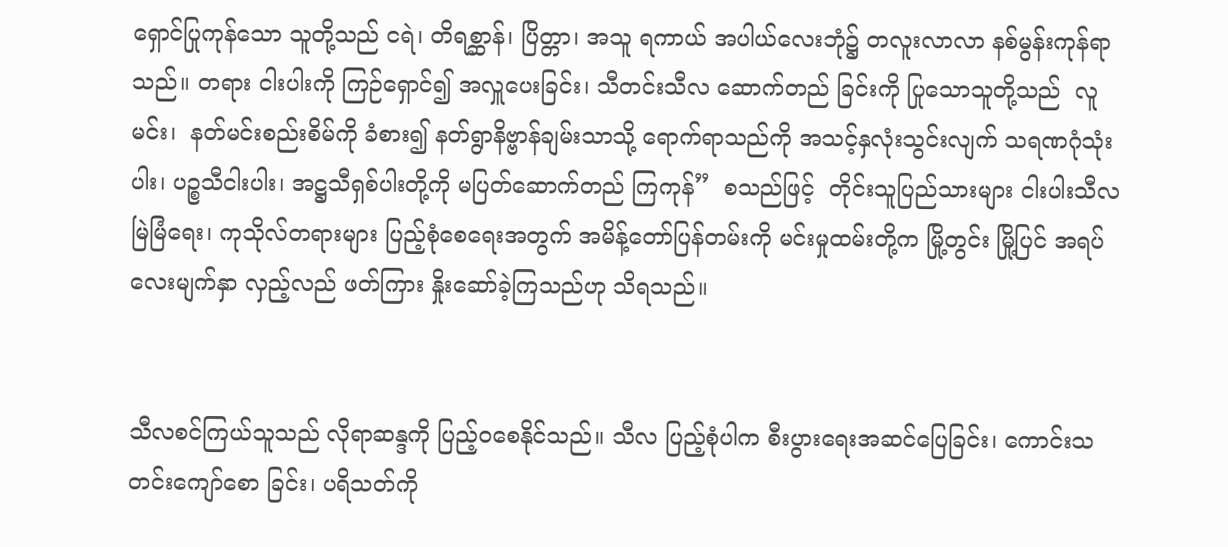ရှောင်ပြုကုန်သော သူတို့သည် ငရဲ၊ တိရစ္ဆာန်၊ ပြိတ္တာ၊ အသူ ရကာယ် အပါယ်လေးဘုံ၌ တလူးလာလာ နစ်မွန်းကုန်ရာသည်။ တရား ငါးပါးကို ကြဉ်ရှောင်၍ အလှူပေးခြင်း၊ သီတင်းသီလ ဆောက်တည် ခြင်းကို ပြုသောသူတို့သည်  လူမင်း၊  နတ်မင်းစည်းစိမ်ကို ခံစား၍ နတ်ရွာနိဗ္ဗာန်ချမ်းသာသို့ ရောက်ရာသည်ကို အသင့်နှလုံးသွင်းလျက် သရဏဂုံသုံးပါး၊ ပဉ္စသီငါးပါး၊ အဋ္ဌသီရှစ်ပါးတို့ကို မပြတ်ဆောက်တည် ကြကုန်”  စသည်ဖြင့်  တိုင်းသူပြည်သားများ ငါးပါးသီလမြဲမြံရေး၊ ကုသိုလ်တရားများ ပြည့်စုံစေရေးအတွက် အမိန့်တော်ပြန်တမ်းကို မင်းမှုထမ်းတို့က မြို့တွင်း မြို့ပြင် အရပ်လေးမျက်နှာ လှည့်လည် ဖတ်ကြား နှိုးဆော်ခဲ့ကြသည်ဟု သိရသည်။


သီလစင်ကြယ်သူသည် လိုရာဆန္ဒကို ပြည့်ဝစေနိုင်သည်။ သီလ ပြည့်စုံပါက စီးပွားရေးအဆင်ပြေခြင်း၊ ကောင်းသတင်းကျော်စော ခြင်း၊ ပရိသတ်ကို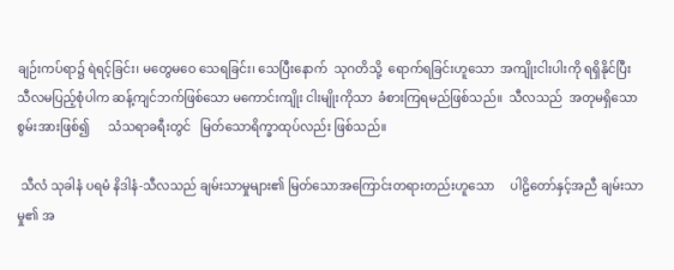ချဉ်းကပ်ရာ၌ ရဲရင့်ခြင်း၊ မတွေမဝေ သေရခြင်း၊ သေပြီးနောက်  သုဂတိသို့  ရောက်ရခြင်းဟူသော  အကျိုးငါးပါးကို ရရှိနိုင်ပြီး သီလမပြည့်စုံပါက ဆန့်ကျင်ဘက်ဖြစ်သော မကောင်းကျိုး ငါးမျိုးကိုသာ  ခံစားကြရမည်ဖြစ်သည်။  သီလသည်  အတုမရှိသော စွမ်းအားဖြစ်၍      သံသရာခရီးတွင်   မြတ်သောရိက္ခာထုပ်လည်း ဖြစ်သည်။

 သီလံ သုခါနံ ပရမံ နိဒါနံ-သီလသည် ချမ်းသာမှုများ၏ မြတ်သောအကြောင်းတရားတည်းဟူသော     ပါဠိတော်နှင့်အညီ ချမ်းသာမှု၏ အ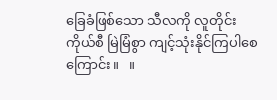ခြေခံဖြစ်သော သီလကို လူတိုင်းကိုယ်စီ မြဲမြံစွာ ကျင့်သုံးနိုင်ကြပါစေကြောင်း။   ။